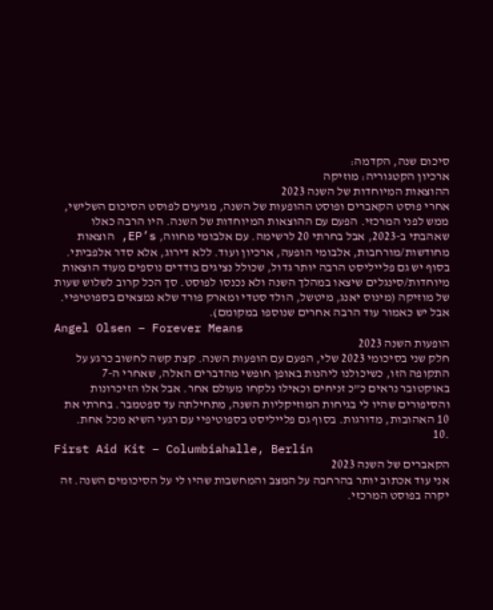סיכום שנה, הקדמה:
ארכיון הקטגוריה: מוזיקה
ההוצאות המיוחדות של השנה 2023
אחרי פוסט הקאברים ופוסט ההופעות של השנה, מגיעים לפוסט הסיכום השלישי, ממש לפני המרכזי. הפעם עם ההוצאות המיוחדות של השנה. היו הרבה כאלו שאהבתי ב-2023, אבל בחרתי 20 לרשימה. עם אלבומי מחווה, EP’s, הוצאות מחודשות/מורחבות, אלבומי הופעה, ארכיון ועוד. ללא דירוג, אלא סדר אלפביתי. בסוף יש גם פלייליסט הרבה יותר גדול, שכולל נציגים בודדים נוספים מעוד הוצאות מיוחדות/סינגלים שיצאו במהלך השנה ולא נכנסו לפוסט. סך הכל קרוב לשלוש שעות של מוזיקה (מינוס יאנג, מיטשל, הולד סטדי ומארק פורד שלא נמצאים בספוטיפיי. אבל יש כאמור עוד הרבה אחרים שנוספו במקומם).
Angel Olsen – Forever Means
הופעות השנה 2023
חלק שני בסיכומי 2023 שלי, הפעם עם הופעות השנה. קצת קשה לחשוב כרגע על התקופה הזו, כשיכולנו ליהנות באופן חופשי מהדברים האלה, שאחרי ה-7 באוקטובר נראים כ”כ זניחים וכאילו נלקחו מעולם אחר. אבל אלו הזיכרונות והסיפורים שהיו לי בגיחות המוזיקליות השנה, מתחילתה עד ספטמבר. בחרתי את 10 האהובות, מדורגות. בסוף גם פלייליסט בספוטיפיי עם רגעי השיא מכל אחת.
.10
First Aid Kit – Columbiahalle, Berlin
הקאברים של השנה 2023
אני עוד אכתוב יותר בהרחבה על המצב והמחשבות שהיו לי על הסיכומים השנה. זה יקרה בפוסט המרכזי.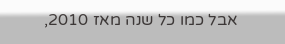אבל כמו כל שנה מאז 2010,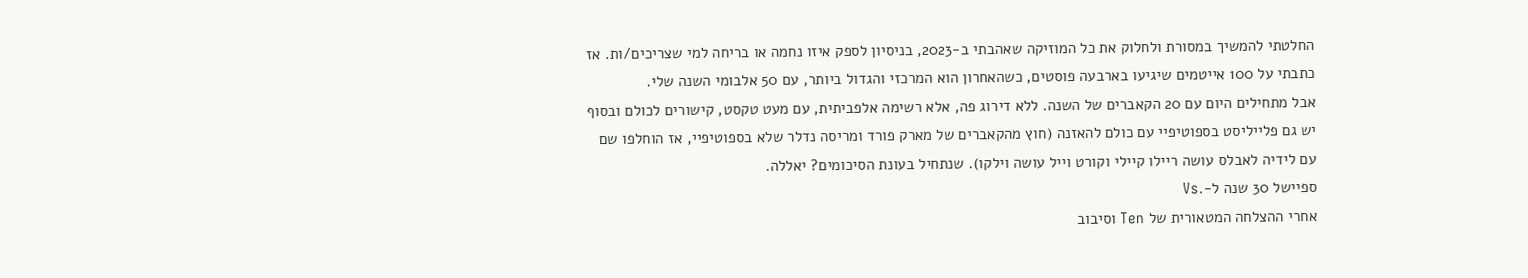החלטתי להמשיך במסורת ולחלוק את כל המוזיקה שאהבתי ב-2023, בניסיון לספק איזו נחמה או בריחה למי שצריכים/ות. אז כתבתי על 100 אייטמים שיגיעו בארבעה פוסטים, כשהאחרון הוא המרכזי והגדול ביותר, עם 50 אלבומי השנה שלי.
אבל מתחילים היום עם 20 הקאברים של השנה. ללא דירוג פה, אלא רשימה אלפביתית, עם מעט טקסט, קישורים לכולם ובסוף יש גם פלייליסט בספוטיפיי עם כולם להאזנה (חוץ מהקאברים של מארק פורד ומריסה נדלר שלא בספוטיפיי, אז הוחלפו שם עם לידיה לאבלס עושה ריילו קיילי וקורט וייל עושה וילקו). שנתחיל בעונת הסיכומים? יאללה.
ספיישל 30 שנה ל-.Vs
אחרי ההצלחה המטאורית של Ten וסיבוב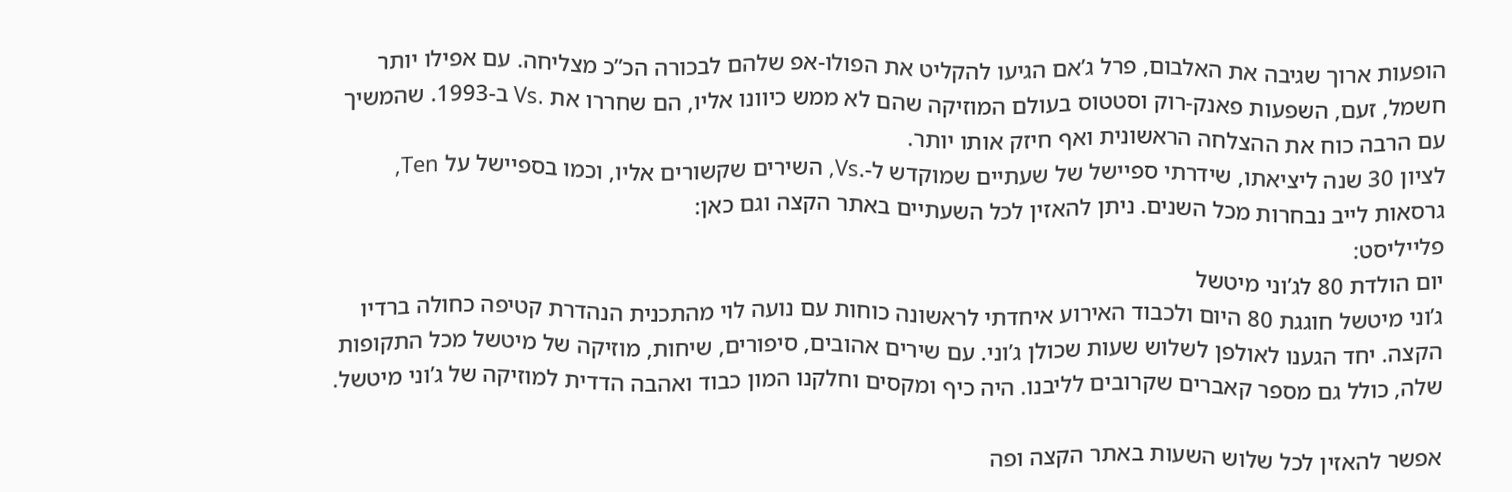הופעות ארוך שגיבה את האלבום, פרל ג’אם הגיעו להקליט את הפולו-אפ שלהם לבכורה הכ”כ מצליחה. עם אפילו יותר חשמל, זעם, השפעות פאנק-רוק וסטטוס בעולם המוזיקה שהם לא ממש כיוונו אליו, הם שחררו את .Vs ב-1993. שהמשיך עם הרבה כוח את ההצלחה הראשונית ואף חיזק אותו יותר.
לציון 30 שנה ליציאתו, שידרתי ספיישל של שעתיים שמוקדש ל-.Vs, השירים שקשורים אליו, וכמו בספיישל על Ten, גרסאות לייב נבחרות מכל השנים. ניתן להאזין לכל השעתיים באתר הקצה וגם כאן:
פלייליסט:
יום הולדת 80 לג’וני מיטשל
ג’וני מיטשל חוגגת 80 היום ולכבוד האירוע איחדתי לראשונה כוחות עם נועה לוי מהתכנית הנהדרת קטיפה כחולה ברדיו הקצה. יחד הגענו לאולפן לשלוש שעות שכולן ג’וני. עם שירים אהובים, סיפורים, שיחות, מוזיקה של מיטשל מכל התקופות שלה, כולל גם מספר קאברים שקרובים לליבנו. היה כיף ומקסים וחלקנו המון כבוד ואהבה הדדית למוזיקה של ג’וני מיטשל.

אפשר להאזין לכל שלוש השעות באתר הקצה ופה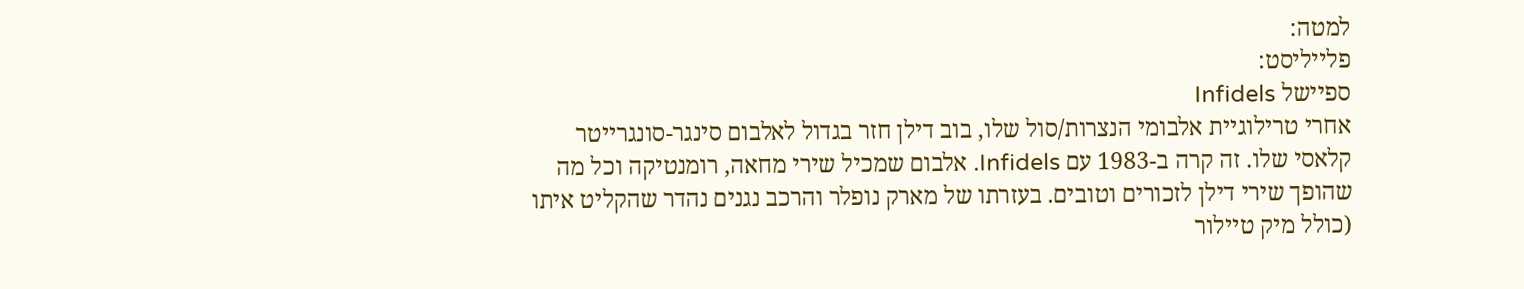למטה:
פלייליסט:
ספיישל Infidels
אחרי טרילוגיית אלבומי הנצרות/סול שלו, בוב דילן חזר בגדול לאלבום סינגר-סונגרייטר קלאסי שלו. זה קרה ב-1983 עם Infidels. אלבום שמכיל שירי מחאה, רומנטיקה וכל מה שהופך שירי דילן לזכורים וטובים. בעזרתו של מארק נופלר והרכב נגנים נהדר שהקליט איתו (כולל מיק טיילור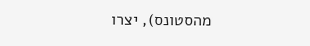מהסטונס), יצרו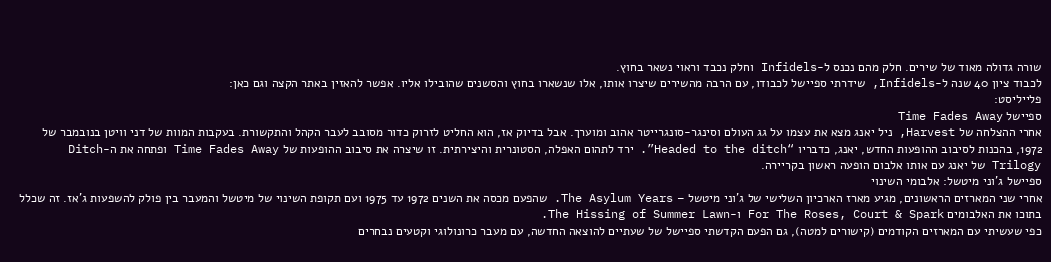שורה גדולה מאוד של שירים. חלק מהם נכנס ל-Infidels וחלק נכבד וראוי נשאר בחוץ.
לכבוד ציון 40 שנה ל-Infidels, שידרתי ספיישל לכבודו, עם הרבה מהשירים שיצרו אותו, אלו שנשארו בחוץ והסשנים שהובילו אליו. אפשר להאזין באתר הקצה וגם כאן:
פלייליסט:
ספיישל Time Fades Away
אחרי ההצלחה של Harvest, ניל יאנג מצא את עצמו על גג העולם וסינגר-סונגרייטר אהוב ומוערך. אבל בדיוק אז, הוא החליט לזרוק כדור מסובב לעבר הקהל והתקשורת. בעקבות המוות של דני וויטן בנובמבר של 1972, בהכנות לסיבוב ההופעות החדש, יאנג, כדבריו “Headed to the ditch”. ירד לתהום האפלה, הסטונרית והיצירתית. זו שיצרה את סיבוב ההופעות של Time Fades Away ופתחה את ה-Ditch Trilogy של יאנג עם אותו אלבום הופעה ראשון בקריירה.
ספיישל ג’וני מיטשל: אלבומי השינוי
אחרי שני המארזים הראשונים, מגיע מארז הארכיון השלישי של ג’וני מיטשל – The Asylum Years. שהפעם מכסה את השנים 1972 עד 1975 ועם תקופת השינוי של מיטשל והמעבר בין פולק להשפעות ג’אז. זה שכלל בתוכו את האלבומים For The Roses, Court & Spark ו-The Hissing of Summer Lawn.
כפי שעשיתי עם המארזים הקודמים (קישורים למטה), גם הפעם הקדשתי ספיישל של שעתיים להוצאה החדשה, עם מעבר כרונולוגי וקטעים נבחרים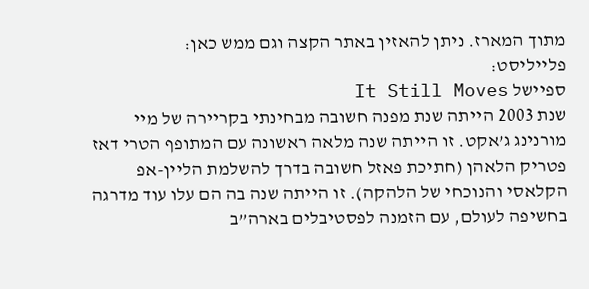מתוך המארז. ניתן להאזין באתר הקצה וגם ממש כאן:
פלייליסט:
ספיישל It Still Moves
שנת 2003 הייתה שנת מפנה חשובה מבחינתי בקריירה של מיי מורנינג ג’אקט. זו הייתה שנה מלאה ראשונה עם המתופף הטרי דאז פטריק הלאהן (חתיכת פאזל חשובה בדרך להשלמת הליין-אפ הקלאסי והנוכחי של הלהקה). זו הייתה שנה בה הם עלו עוד מדרגה בחשיפה לעולם, עם הזמנה לפסטיבלים בארה”ב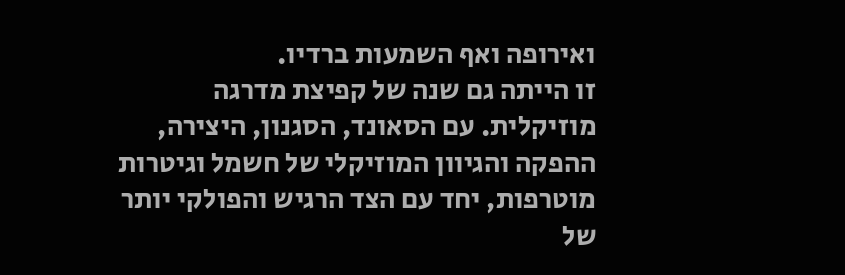ואירופה ואף השמעות ברדיו.
זו הייתה גם שנה של קפיצת מדרגה מוזיקלית. עם הסאונד, הסגנון, היצירה, ההפקה והגיוון המוזיקלי של חשמל וגיטרות מוטרפות, יחד עם הצד הרגיש והפולקי יותר של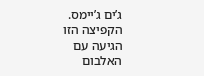ג’ים ג’יימס. הקפיצה הזו הגיעה עם האלבום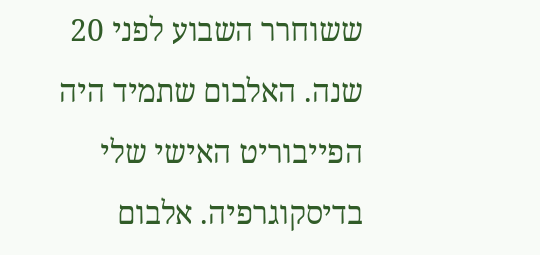ששוחרר השבוע לפני 20 שנה. האלבום שתמיד היה הפייבוריט האישי שלי בדיסקוגרפיה. אלבום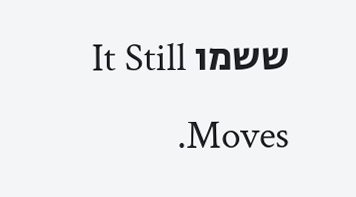ששמו It Still Moves.